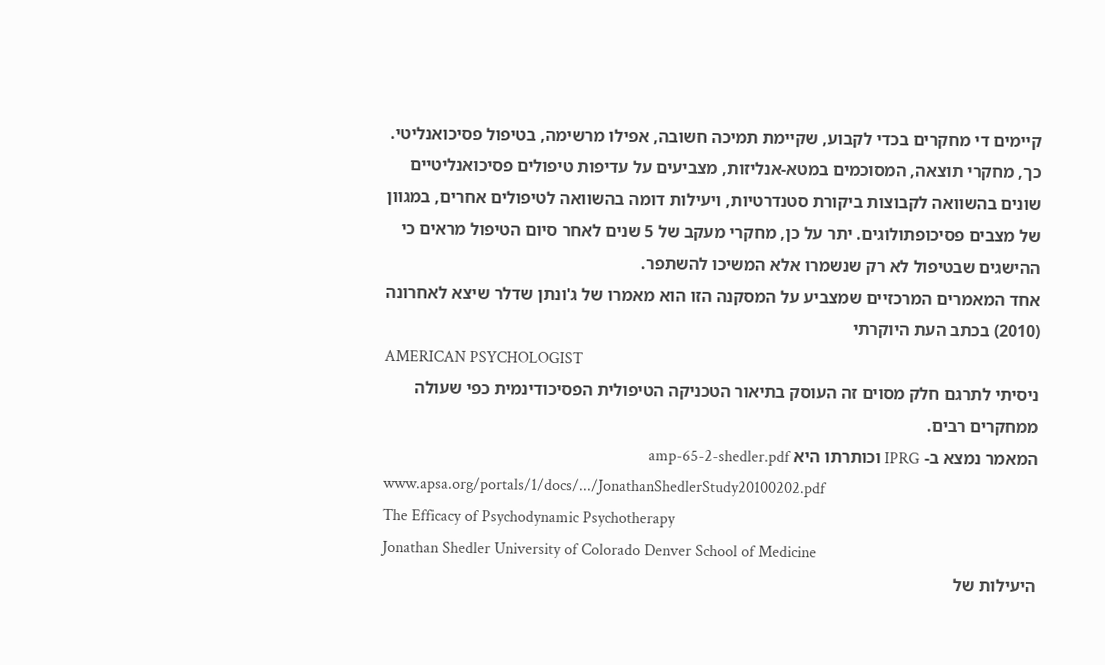קיימים די מחקרים בכדי לקבוע, שקיימת תמיכה חשובה, אפילו מרשימה, בטיפול פסיכואנליטי. כך, מחקרי תוצאה, המסוכמים במטא-אנליזות, מצביעים על עדיפות טיפולים פסיכואנליטיים שונים בהשוואה לקבוצות ביקורת סטנדרטיות, ויעילות דומה בהשוואה לטיפולים אחרים, במגוון של מצבים פסיכופתולוגים. יתר על כן, מחקרי מעקב של 5 שנים לאחר סיום הטיפול מראים כי ההישגים שבטיפול לא רק שנשמרו אלא המשיכו להשתפר.
אחד המאמרים המרכזיים שמצביע על המסקנה הזו הוא מאמרו של ג'ונתן שדלר שיצא לאחרונה (2010) בכתב העת היוקרתי
AMERICAN PSYCHOLOGIST
ניסיתי לתרגם חלק מסוים זה העוסק בתיאור הטכניקה הטיפולית הפסיכודינמית כפי שעולה ממחקרים רבים.
המאמר נמצא ב- IPRG וכותרתו היא amp-65-2-shedler.pdf
www.apsa.org/portals/1/docs/.../JonathanShedlerStudy20100202.pdf
The Efficacy of Psychodynamic Psychotherapy
Jonathan Shedler University of Colorado Denver School of Medicine
היעילות של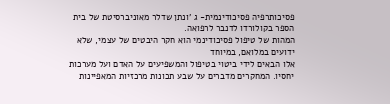פסיכותרפיה פסיכודינמית- ג 'ונתן שדלר מאוניברסיטת של בית הספר בקולורדו לדנבר לרפואה.
המהות של טיפול פסיכודינמי הוא חקר היבטים של עצמי, שלא ידועים במלואם, במיוחד
אלו הבאים לידי ביטוי בטיפול והמשפיעים על האדם ועל מערכות יחסיו. המחקרים מדברים על שבע תכונות מרכזיות המאפיינות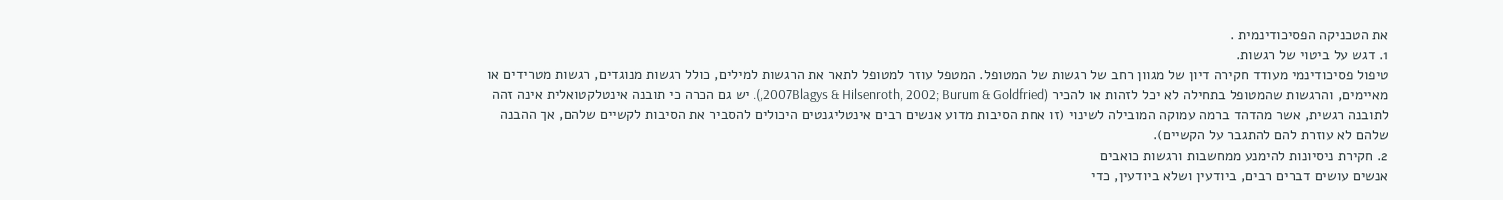את הטכניקה הפסיכודינמית .
1. דגש על ביטוי של רגשות.
טיפול פסיכודינמי מעודד חקירה דיון של מגוון רחב של רגשות של המטופל. המטפל עוזר למטופל לתאר את הרגשות למילים, כולל רגשות מנוגדים, רגשות מטרידים או מאיימים, והרגשות שהמטופל בתחילה לא יכל לזהות או להכיר (2007Blagys & Hilsenroth, 2002; Burum & Goldfried,). יש גם הכרה כי תובנה אינטלקטואלית אינה זהה לתובנה רגשית, אשר מהדהד ברמה עמוקה המובילה לשינוי (זו אחת הסיבות מדוע אנשים רבים אינטליגנטים היכולים להסביר את הסיבות לקשיים שלהם, אך ההבנה שלהם לא עוזרת להם להתגבר על הקשיים).
2. חקירת ניסיונות להימנע ממחשבות ורגשות כואבים
אנשים עושים דברים רבים, ביודעין ושלא ביודעין, כדי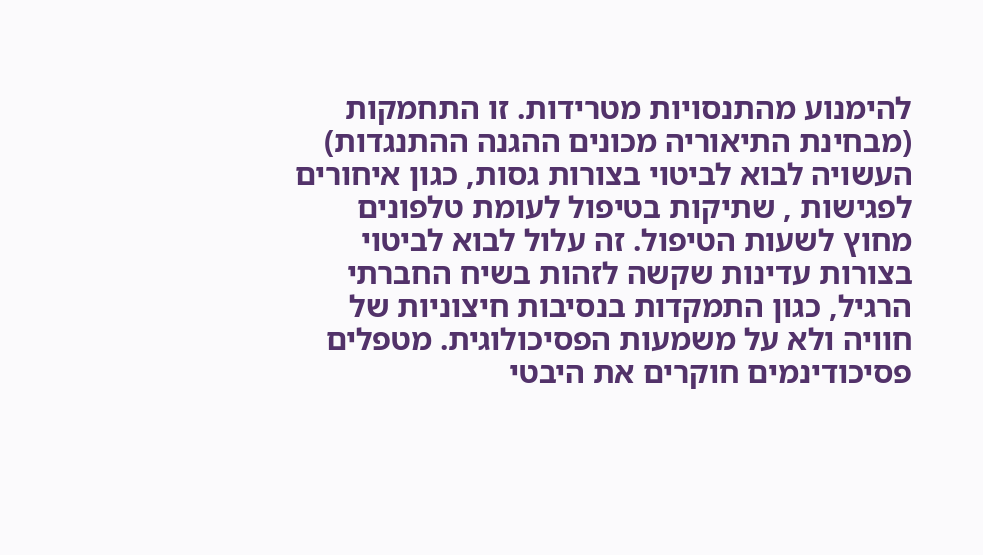להימנוע מהתנסויות מטרידות. זו התחמקות (מבחינת התיאוריה מכונים ההגנה ההתנגדות) העשויה לבוא לביטוי בצורות גסות, כגון איחורים לפגישות , שתיקות בטיפול לעומת טלפונים מחוץ לשעות הטיפול. זה עלול לבוא לביטוי בצורות עדינות שקשה לזהות בשיח החברתי הרגיל, כגון התמקדות בנסיבות חיצוניות של חוויה ולא על משמעות הפסיכולוגית. מטפלים פסיכודינמים חוקרים את היבטי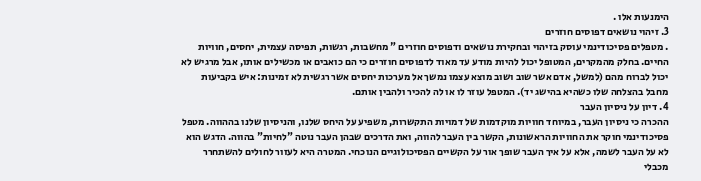הימנעות אלו .
3. זיהוי נושאים דפוסים חוזרים
. מטפלים פסיכודינמי עוסק בזיהוי ובחקירת נושאים ודפוסים חוזרים " מחשבות, רגשות, תפיסה עצמית, יחסים, חוויות החיים. בחלק מהמקרים, המטופל יכול להיות מודע עד מאוד לדפוסים חוזרים כי הם כואבים או מכשילים אותו, אבל מרגיש לא יכול לברוח מהם (למשל, אדם אשר שוב ושוב מוצא עצמו נמשך אל מערכות יחסים אשר רגשית לא זמינות: איש בקביעות מחבל בהצלחה שלו כשהיא בהישג יד). המטפל עוזר לו או לה להכיר ולהבין אותם.
4. דיון על ניסיון העבר
ההכרה כי ניסיון העבר, במיוחד חוויות מוקדמות של דמויות התקשרות, משפיע על היחס שלנו, והניסיון שלנו בההווה. מטפל פסיכודינמי חוקר את החוויות הראשונות, הקשר בין העבר להווה, ואת הדרכים שבהן העבר נוטה "לחיות" בהווה. הדגש הוא לא על העבר לשמה, אלא על איך העבר שופך אור על הקשיים הפסיכולוגיים הנוכחי. המטרה היא לעזור לחולים להשתחרר מכבלי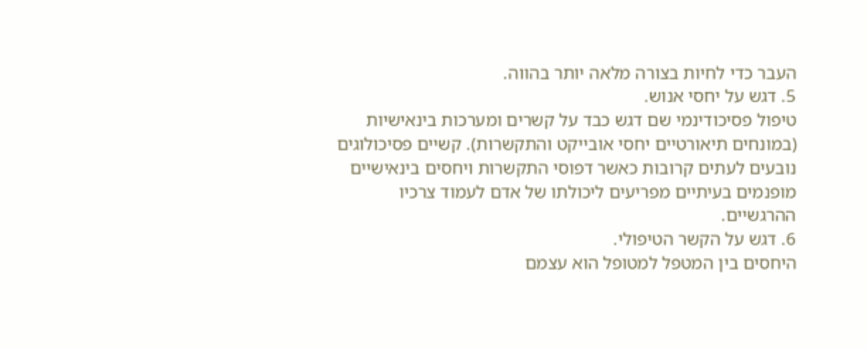העבר כדי לחיות בצורה מלאה יותר בהווה.
5. דגש על יחסי אנוש.
טיפול פסיכודינמי שם דגש כבד על קשרים ומערכות בינאישיות (במונחים תיאורטיים יחסי אובייקט והתקשרות). קשיים פסיכולוגים נובעים לעתים קרובות כאשר דפוסי התקשרות ויחסים בינאישיים מופנמים בעיתיים מפריעים ליכולתו של אדם לעמוד צרכיו ההרגשיים.
6. דגש על הקשר הטיפולי.
היחסים בין המטפל למטופל הוא עצמם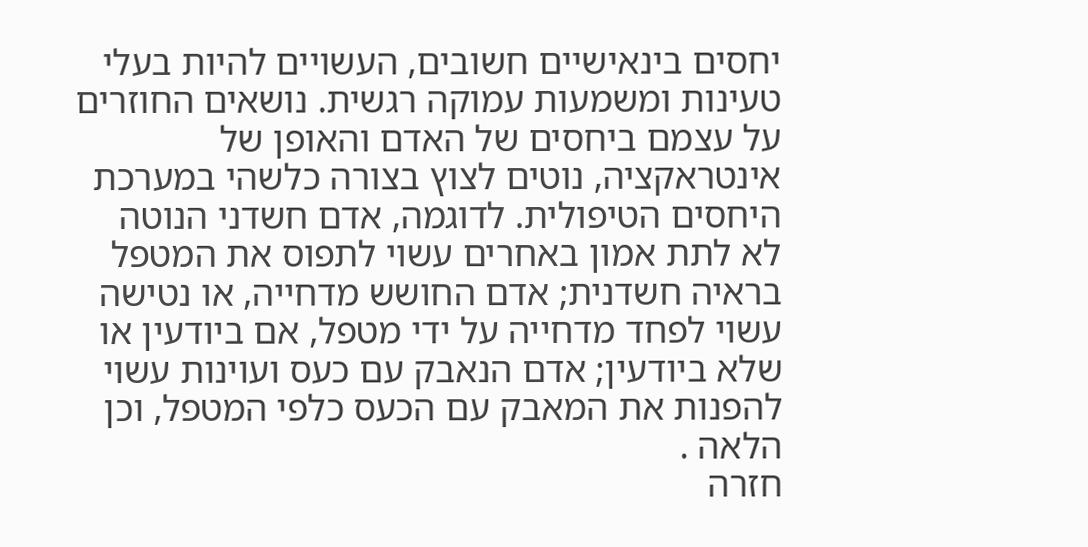יחסים בינאישיים חשובים, העשויים להיות בעלי טעינות ומשמעות עמוקה רגשית. נושאים החוזרים על עצמם ביחסים של האדם והאופן של אינטראקציה, נוטים לצוץ בצורה כלשהי במערכת היחסים הטיפולית. לדוגמה, אדם חשדני הנוטה לא לתת אמון באחרים עשוי לתפוס את המטפל בראיה חשדנית; אדם החושש מדחייה, או נטישה עשוי לפחד מדחייה על ידי מטפל, אם ביודעין או שלא ביודעין; אדם הנאבק עם כעס ועוינות עשוי להפנות את המאבק עם הכעס כלפי המטפל, וכן הלאה .
חזרה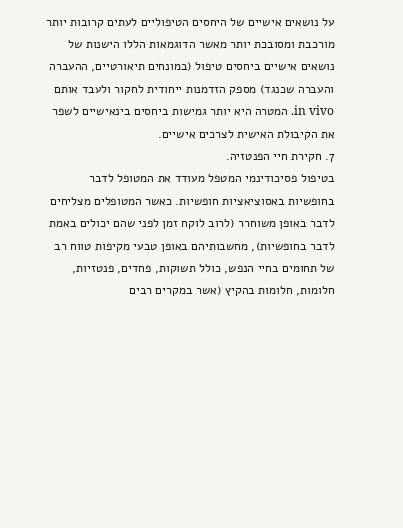על נושאים אישיים של היחסים הטיפוליים לעתים קרובות יותר מורכבת ומסובכת יותר מאשר הדוגמאות הללו הישנות של נושאים אישיים ביחסים טיפול (במונחים תיאורטיים, ההעברה
והעברה שכנגד) מספק הזדמנות ייחודית לחקור ולעבד אותם in vivo. המטרה היא יותר גמישות ביחסים בינאישיים לשפר את הקיבולת האישית לצרכים אישיים.
7. חקירת חיי הפנטזיה.
בטיפול פסיכודינמי המטפל מעודד את המטופל לדבר בחופשיות באסוציאציות חופשיות. כאשר המטופלים מצליחים לדבר באופן משוחרר (לרוב לוקח זמן לפני שהם יכולים באמת לדבר בחופשיות), מחשבותיהם באופן טבעי מקיפות טווח רב של תחומים בחיי הנפש, כולל תשוקות, פחדים, פנטזיות,
חלומות, חלומות בהקיץ (אשר במקרים רבים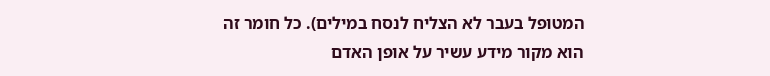המטופל בעבר לא הצליח לנסח במילים). כל חומר זה הוא מקור מידע עשיר על אופן האדם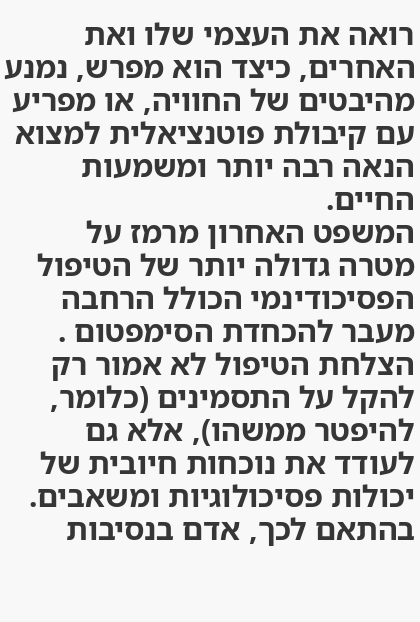רואה את העצמי שלו ואת האחרים, כיצד הוא מפרש, נמנע מהיבטים של החוויה, או מפריע עם קיבולת פוטנציאלית למצוא הנאה רבה יותר ומשמעות החיים.
המשפט האחרון מרמז על מטרה גדולה יותר של הטיפול הפסיכודינמי הכולל הרחבה מעבר להכחדת הסימפטום .
הצלחת הטיפול לא אמור רק להקל על התסמינים (כלומר, להיפטר ממשהו), אלא גם לעודד את נוכחות חיובית של יכולות פסיכולוגיות ומשאבים. בהתאם לכך, אדם בנסיבות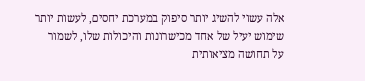אלה עשוי להשיג יותר סיפוק במערכת יחסים, לעשות יותר שימוש יעיל של אחד מכישרונות והיכולות שלו, לשמור על תחושה מציאותית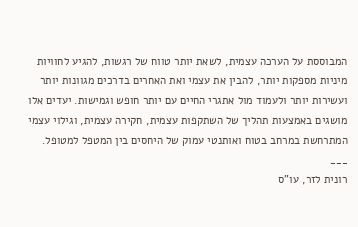המבוססת על הערכה עצמית, לשאת יותר טווח של רגשות, להגיע לחוויות מיניות מספקות יותר, להבין את עצמי ואת האחרים בדרכים מגוונות יותר ועשירות יותר ולעמוד מול אתגרי החיים עם יותר חופש וגמישות. יעדים אלו מושגים באמצעות תהליך של השתקפות עצמית, חקירה עצמית, וגילוי עצמי המתרחשת במרחב בטוח ואותנטי עמוק של היחסים בין המטפל למטופל.
___
רונית לזר, עו"ס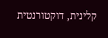קלינית, דוקטורנטית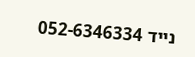נייד 052-6346334